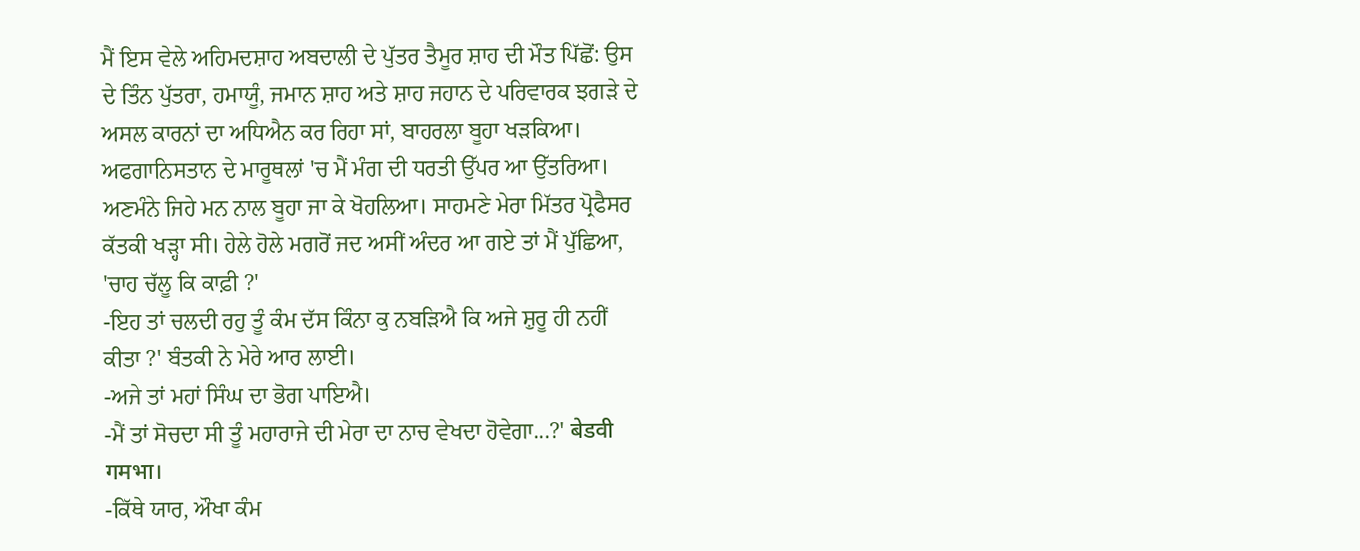ਮੈਂ ਇਸ ਵੇਲੇ ਅਹਿਮਦਸ਼ਾਹ ਅਬਦਾਲੀ ਦੇ ਪੁੱਤਰ ਤੈਮੂਰ ਸ਼ਾਹ ਦੀ ਮੌਤ ਪਿੱਛੋਂ: ਉਸ ਦੇ ਤਿੰਨ ਪੁੱਤਰਾ, ਹਮਾਯੂੰ, ਜਮਾਨ ਸ਼ਾਹ ਅਤੇ ਸ਼ਾਹ ਜਹਾਨ ਦੇ ਪਰਿਵਾਰਕ ਝਗੜੇ ਦੇ ਅਸਲ ਕਾਰਨਾਂ ਦਾ ਅਧਿਐਨ ਕਰ ਰਿਹਾ ਸਾਂ, ਬਾਹਰਲਾ ਬੂਹਾ ਖੜਕਿਆ। ਅਫਗਾਨਿਸਤਾਨ ਦੇ ਮਾਰੂਥਲਾਂ 'ਚ ਮੈਂ ਮੰਗ ਦੀ ਧਰਤੀ ਉੱਪਰ ਆ ਉੱਤਰਿਆ। ਅਣਮੰਨੇ ਜਿਹੇ ਮਨ ਨਾਲ ਬੂਹਾ ਜਾ ਕੇ ਖੋਹਲਿਆ। ਸਾਹਮਣੇ ਮੇਰਾ ਮਿੱਤਰ ਪ੍ਰੋਫੈਸਰ ਕੱਤਕੀ ਖੜ੍ਹਾ ਸੀ। ਹੇਲੇ ਹੋਲੇ ਮਗਰੋਂ ਜਦ ਅਸੀਂ ਅੰਦਰ ਆ ਗਏ ਤਾਂ ਮੈਂ ਪੁੱਛਿਆ, 'ਚਾਹ ਚੱਲੂ ਕਿ ਕਾਫ਼ੀ ?'
-ਇਹ ਤਾਂ ਚਲਦੀ ਰਹੁ ਤੂੰ ਕੰਮ ਦੱਸ ਕਿੰਨਾ ਕੁ ਨਬੜਿਐ ਕਿ ਅਜੇ ਸ਼ੁਰੂ ਹੀ ਨਹੀਂ ਕੀਤਾ ?' ਬੰਤਕੀ ਨੇ ਮੇਰੇ ਆਰ ਲਾਈ।
-ਅਜੇ ਤਾਂ ਮਹਾਂ ਸਿੰਘ ਦਾ ਭੋਗ ਪਾਇਐ।
-ਮੈਂ ਤਾਂ ਸੋਚਦਾ ਸੀ ਤੂੰ ਮਹਾਰਾਜੇ ਦੀ ਮੇਰਾ ਦਾ ਨਾਚ ਵੇਖਦਾ ਹੋਵੇਗਾ...?' बेडवी गमभा।
-ਕਿੱਥੇ ਯਾਰ, ਔਖਾ ਕੰਮ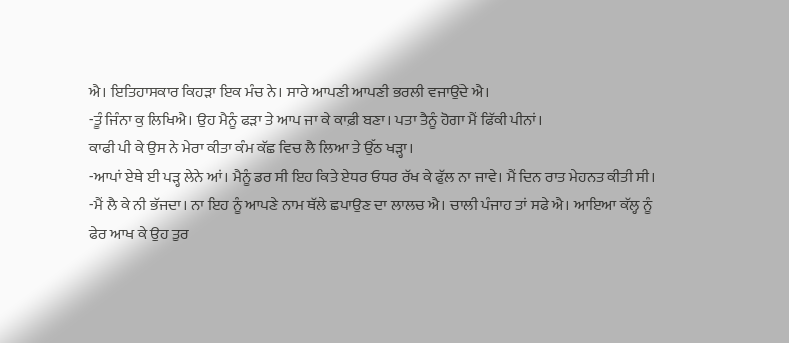ਐ। ਇਤਿਹਾਸਕਾਰ ਕਿਹੜਾ ਇਕ ਮੰਚ ਨੇ। ਸਾਰੇ ਆਪਣੀ ਆਪਣੀ ਭਰਲੀ ਵਜਾਉਂਦੇ ਐ।
-ਤੂੰ ਜਿੰਨਾ ਕੁ ਲਿਖਿਐ। ਉਹ ਮੈਨੂੰ ਫੜਾ ਤੇ ਆਪ ਜਾ ਕੇ ਕਾਫ਼ੀ ਬਣਾ। ਪਤਾ ਤੈਨੂੰ ਹੋਗਾ ਮੈਂ ਫਿੱਕੀ ਪੀਨਾਂ।
ਕਾਫੀ ਪੀ ਕੇ ਉਸ ਨੇ ਮੇਰਾ ਕੀਤਾ ਕੰਮ ਕੱਛ ਵਿਚ ਲੈ ਲਿਆ ਤੇ ਉੱਠ ਖੜ੍ਹਾ।
-ਆਪਾਂ ਏਥੇ ਈ ਪੜ੍ਹ ਲੇਨੇ ਆਂ। ਮੈਨੂੰ ਡਰ ਸੀ ਇਹ ਕਿਤੇ ਏਧਰ ਓਧਰ ਰੱਖ ਕੇ ਫੁੱਲ ਨਾ ਜਾਵੇ। ਮੈਂ ਦਿਨ ਰਾਤ ਮੇਹਨਤ ਕੀਤੀ ਸੀ।
-ਮੈਂ ਲੈ ਕੇ ਨੀ ਭੱਜਦਾ। ਨਾ ਇਹ ਨੂੰ ਆਪਣੇ ਨਾਮ ਥੱਲੇ ਛਪਾਉਣ ਦਾ ਲਾਲਚ ਐ। ਚਾਲੀ ਪੰਜਾਹ ਤਾਂ ਸਫੇ ਐ। ਆਇਆ ਕੱਲ੍ਹ ਨੂੰ ਫੇਰ ਆਖ ਕੇ ਉਹ ਤੁਰ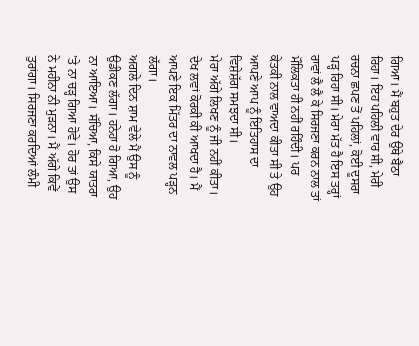ਗਿਆ। ਮੈਂ ਬਹੁਤ ਦੇਰ ਉਥੇ ਬੈਠਾ ਰਿਹਾ। ਇਹ ਪਹਿਲੀ ਵਾਰ ਸੀ, ਮੇਰੀ ਰਚਨਾ ਛਪਣ ਤੋਂ ਪਹਿਲਾਂ, ਕੋਈ ਦੂਸਰਾ ਪੜ੍ਹ ਰਿਹਾ ਸੀ। ਮੇਰਾ ਮੱਤ ਹੈ ਇਸ ਤਰ੍ਹਾਂ ਰਾਵਾਂ ਲੈ ਲੈ ਕੇ ਸਿਰਜਣਾ ਕਰਨ ਨਾਲ ਤਾਂ ਮੌਲਿਕਤਾ ਹੀ ਨਹੀਂ ਰਹਿੰਦੀ। ਪਰ ਕੇਤਕੀ ਨਾਲ ਵਾਅਦਾ ਕੀਤਾ ਸੀ ਤੇ ਉਹ ਆਪਣੇ ਆਪ ਨੂੰ ਇਤਿਹਾਸ ਦਾ ਵਿਸ਼ੇਸ਼ੱਗ ਸਮਝਦਾ ਸੀ।
ਮੇਰਾ ਅੱਗੇ ਲਿਖਣ ਨੂੰ ਜੀ ਨਹੀਂ ਕੀਤਾ। ਦੇਖ ਲਵਾਂ ਕੋਰਕੀ ਕੀ ਆਖਦਾ ਹੈ। ਮੈਂ ਆਪਣੇ ਇਕ ਮਿੱਤਰ ਦਾ ਨਾਵਲ ਪੜ੍ਹਨ ਲੱਗਾ।
ਅਗਲੇ ਦਿਨ ਸ਼ਾਮ ਵੇਲੇ ਮੈਂ ਉਸ ਨੂੰ ਉਡੀਕਣ ਲੱਗਾ। ਹਨੇਹਾ ਹੋ ਗਿਆ, ਉਹ ਨਾ ਆਇਆ। ਸੱਚਿਆ, ਕਿਸੇ ਯਾਤਰਾ ’ਤੇ ਨਾ ਚੜ੍ਹ ਗਿਆ ਹੋਵੇ। ਹੋਰ ਤਾਂ ਉਸ ਨੇ ਮਹੀਨਾ ਨੀ ਮੁੜਨਾ। ਮੈਂ ਅੱਗੇ ਕਿਵੇਂ ਤੁਰਾਂਗਾ। ਸਿਰਜਣਾ ਕਰਦਿਆਂ ਲੰਮੀ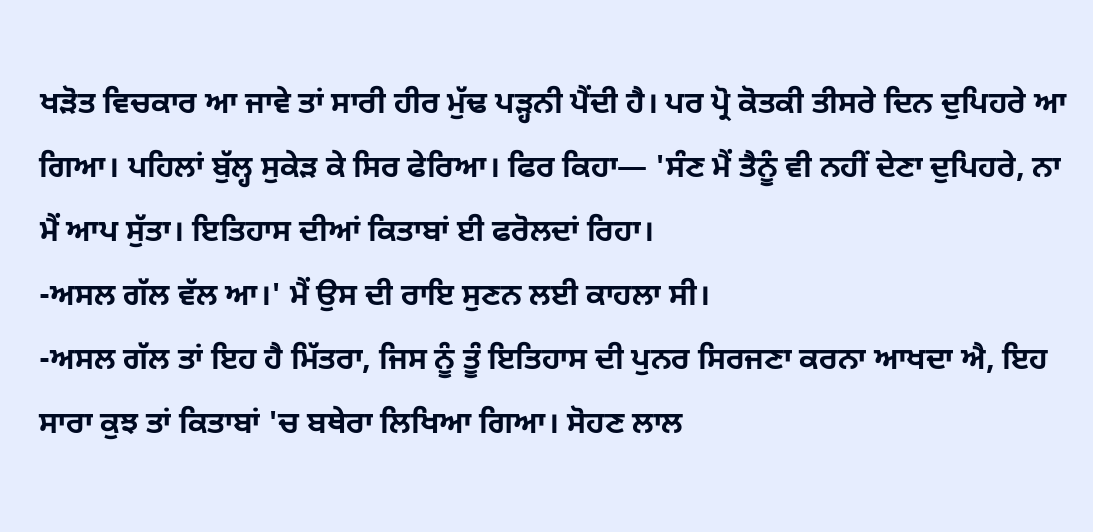ਖੜੋਤ ਵਿਚਕਾਰ ਆ ਜਾਵੇ ਤਾਂ ਸਾਰੀ ਹੀਰ ਮੁੱਢ ਪੜ੍ਹਨੀ ਪੈਂਦੀ ਹੈ। ਪਰ ਪ੍ਰੋ ਕੋਤਕੀ ਤੀਸਰੇ ਦਿਨ ਦੁਪਿਹਰੇ ਆ ਗਿਆ। ਪਹਿਲਾਂ ਬੁੱਲ੍ਹ ਸੁਕੇੜ ਕੇ ਸਿਰ ਫੇਰਿਆ। ਫਿਰ ਕਿਹਾ— 'ਸੰਣ ਮੈਂ ਤੈਨੂੰ ਵੀ ਨਹੀਂ ਦੇਣਾ ਦੁਪਿਹਰੇ, ਨਾ ਮੈਂ ਆਪ ਸੁੱਤਾ। ਇਤਿਹਾਸ ਦੀਆਂ ਕਿਤਾਬਾਂ ਈ ਫਰੋਲਦਾਂ ਰਿਹਾ।
-ਅਸਲ ਗੱਲ ਵੱਲ ਆ।' ਮੈਂ ਉਸ ਦੀ ਰਾਇ ਸੁਣਨ ਲਈ ਕਾਹਲਾ ਸੀ।
-ਅਸਲ ਗੱਲ ਤਾਂ ਇਹ ਹੈ ਮਿੱਤਰਾ, ਜਿਸ ਨੂੰ ਤੂੰ ਇਤਿਹਾਸ ਦੀ ਪੁਨਰ ਸਿਰਜਣਾ ਕਰਨਾ ਆਖਦਾ ਐ, ਇਹ ਸਾਰਾ ਕੁਝ ਤਾਂ ਕਿਤਾਬਾਂ 'ਚ ਬਥੇਰਾ ਲਿਖਿਆ ਗਿਆ। ਸੋਹਣ ਲਾਲ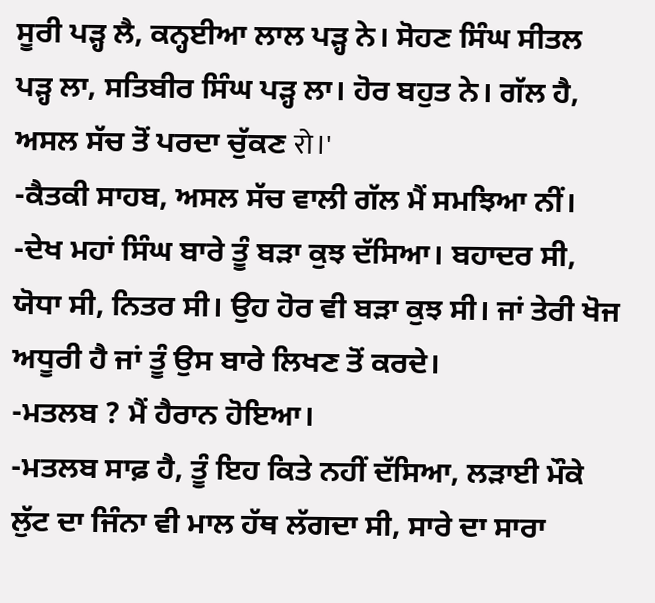ਸੂਰੀ ਪੜ੍ਹ ਲੈ, ਕਨ੍ਹਈਆ ਲਾਲ ਪੜ੍ਹ ਨੇ। ਸੋਹਣ ਸਿੰਘ ਸੀਤਲ ਪੜ੍ਹ ਲਾ, ਸਤਿਬੀਰ ਸਿੰਘ ਪੜ੍ਹ ਲਾ। ਹੋਰ ਬਹੁਤ ਨੇ। ਗੱਲ ਹੈ, ਅਸਲ ਸੱਚ ਤੋਂ ਪਰਦਾ ਚੁੱਕਣ रो।'
-ਕੈਤਕੀ ਸਾਹਬ, ਅਸਲ ਸੱਚ ਵਾਲੀ ਗੱਲ ਮੈਂ ਸਮਝਿਆ ਨੀਂ।
-ਦੇਖ ਮਹਾਂ ਸਿੰਘ ਬਾਰੇ ਤੂੰ ਬੜਾ ਕੁਝ ਦੱਸਿਆ। ਬਹਾਦਰ ਸੀ, ਯੋਧਾ ਸੀ, ਨਿਤਰ ਸੀ। ਉਹ ਹੋਰ ਵੀ ਬੜਾ ਕੁਝ ਸੀ। ਜਾਂ ਤੇਰੀ ਖੋਜ ਅਧੂਰੀ ਹੈ ਜਾਂ ਤੂੰ ਉਸ ਬਾਰੇ ਲਿਖਣ ਤੋਂ ਕਰਦੇ।
-ਮਤਲਬ ? ਮੈਂ ਹੈਰਾਨ ਹੋਇਆ।
-ਮਤਲਬ ਸਾਫ਼ ਹੈ, ਤੂੰ ਇਹ ਕਿਤੇ ਨਹੀਂ ਦੱਸਿਆ, ਲੜਾਈ ਮੌਕੇ ਲੁੱਟ ਦਾ ਜਿੰਨਾ ਵੀ ਮਾਲ ਹੱਥ ਲੱਗਦਾ ਸੀ, ਸਾਰੇ ਦਾ ਸਾਰਾ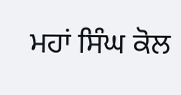ਮਹਾਂ ਸਿੰਘ ਕੋਲ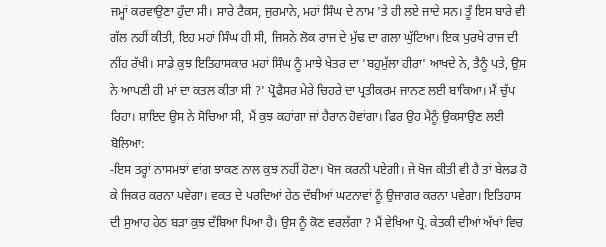ਜਮ੍ਹਾਂ ਕਰਵਾਉਣਾ ਹੁੰਦਾ ਸੀ। ਸਾਰੇ ਟੈਕਸ, ਜੁਰਮਾਨੇ, ਮਹਾਂ ਸਿੰਘ ਦੇ ਨਾਮ 'ਤੇ ਹੀ ਲਏ ਜਾਦੇ ਸਨ। ਤੂੰ ਇਸ ਬਾਰੇ ਵੀ ਗੱਲ ਨਹੀਂ ਕੀਤੀ, ਇਹ ਮਹਾਂ ਸਿੰਘ ਹੀ ਸੀ, ਜਿਸਨੇ ਲੋਕ ਰਾਜ ਦੇ ਮੁੱਢ ਦਾ ਗਲਾ ਘੁੱਟਿਆ। ਇਕ ਪੁਰਖੇ ਰਾਜ ਦੀ ਨੀਂਹ ਰੱਖੀ। ਸਾਡੇ ਕੁਝ ਇਤਿਹਾਸਕਾਰ ਮਹਾਂ ਸਿੰਘ ਨੂੰ ਮਾਝੇ ਖੇਤਰ ਦਾ 'ਬਹੁਮੁੱਲਾ ਹੀਰਾ' ਆਖਦੇ ਨੇ, ਤੈਨੂੰ ਪਤੇ, ਉਸ ਨੇ ਆਪਣੀ ਹੀ ਮਾਂ ਦਾ ਕਤਲ ਕੀਤਾ ਸੀ ?' ਪ੍ਰੋਫੈਸਰ ਮੇਰੇ ਚਿਹਰੇ ਦਾ ਪ੍ਰਤੀਕਰਮ ਜਾਨਣ ਲਈ ਬਾਕਿਆ। ਮੈਂ ਚੁੱਪ ਰਿਹਾ। ਸ਼ਾਇਦ ਉਸ ਨੇ ਸੋਚਿਆ ਸੀ, ਮੈਂ ਕੁਝ ਕਹਾਂਗਾ ਜਾਂ ਹੈਰਾਨ ਹੋਵਾਂਗਾ। ਫਿਰ ਉਹ ਮੈਨੂੰ ਉਕਸਾਉਣ ਲਈ ਬੋਲਿਆ:
-ਇਸ ਤਰ੍ਹਾਂ ਨਾਸਮਝਾਂ ਵਾਂਗ ਝਾਕਣ ਨਾਲ ਕੁਝ ਨਹੀਂ ਹੋਣਾ। ਖੋਜ ਕਰਨੀ ਪਏਗੀ। ਜੇ ਖੋਜ ਕੀਤੀ ਵੀ ਹੈ ਤਾਂ ਬੇਲਡ ਹੋ ਕੇ ਜਿਕਰ ਕਰਨਾ ਪਵੇਗਾ। ਵਕਤ ਦੇ ਪਰਦਿਆਂ ਹੇਠ ਦੱਬੀਆਂ ਘਟਨਾਵਾਂ ਨੂੰ ਉਜਾਗਰ ਕਰਨਾ ਪਵੇਗਾ। ਇਤਿਹਾਸ ਦੀ ਸੁਆਹ ਹੇਠ ਬੜਾ ਕੁਝ ਦੱਬਿਆ ਪਿਆ ਹੈ। ਉਸ ਨੂੰ ਕੋਣ ਵਰਲੱਗਾ ? ਮੈਂ ਵੇਖਿਆ ਪ੍ਰੋ. ਕੇਤਕੀ ਦੀਆਂ ਅੱਖਾਂ ਵਿਚ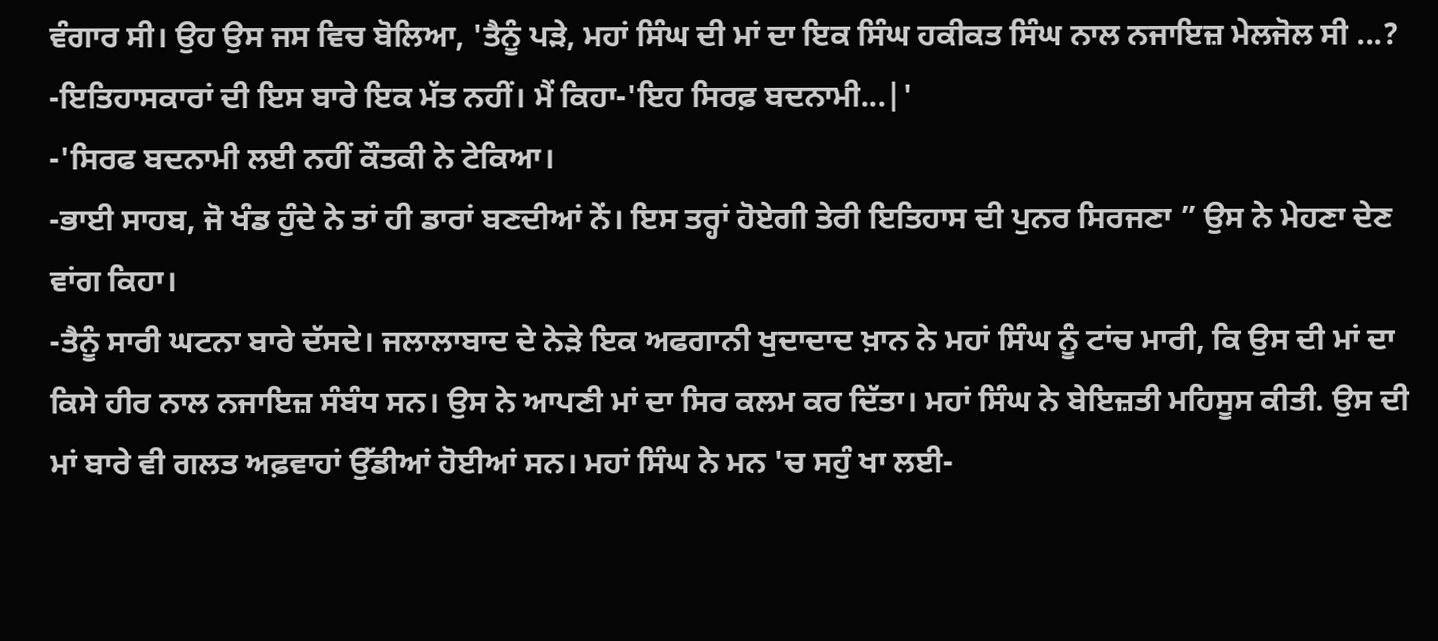ਵੰਗਾਰ ਸੀ। ਉਹ ਉਸ ਜਸ ਵਿਚ ਬੋਲਿਆ, 'ਤੈਨੂੰ ਪੜੇ, ਮਹਾਂ ਸਿੰਘ ਦੀ ਮਾਂ ਦਾ ਇਕ ਸਿੰਘ ਹਕੀਕਤ ਸਿੰਘ ਨਾਲ ਨਜਾਇਜ਼ ਮੇਲਜੋਲ ਸੀ ...?
-ਇਤਿਹਾਸਕਾਰਾਂ ਦੀ ਇਸ ਬਾਰੇ ਇਕ ਮੱਤ ਨਹੀਂ। ਮੈਂ ਕਿਹਾ-'ਇਹ ਸਿਰਫ਼ ਬਦਨਾਮੀ...|'
-'ਸਿਰਫ ਬਦਨਾਮੀ ਲਈ ਨਹੀਂ ਕੌਤਕੀ ਨੇ ਟੇਕਿਆ।
-ਭਾਈ ਸਾਹਬ, ਜੋ ਖੰਡ ਹੁੰਦੇ ਨੇ ਤਾਂ ਹੀ ਡਾਰਾਂ ਬਣਦੀਆਂ ਨੇਂ। ਇਸ ਤਰ੍ਹਾਂ ਹੋਏਗੀ ਤੇਰੀ ਇਤਿਹਾਸ ਦੀ ਪੁਨਰ ਸਿਰਜਣਾ ” ਉਸ ਨੇ ਮੇਹਣਾ ਦੇਣ ਵਾਂਗ ਕਿਹਾ।
-ਤੈਨੂੰ ਸਾਰੀ ਘਟਨਾ ਬਾਰੇ ਦੱਸਦੇ। ਜਲਾਲਾਬਾਦ ਦੇ ਨੇੜੇ ਇਕ ਅਫਗਾਨੀ ਖੁਦਾਦਾਦ ਖ਼ਾਨ ਨੇ ਮਹਾਂ ਸਿੰਘ ਨੂੰ ਟਾਂਚ ਮਾਰੀ, ਕਿ ਉਸ ਦੀ ਮਾਂ ਦਾ ਕਿਸੇ ਹੀਰ ਨਾਲ ਨਜਾਇਜ਼ ਸੰਬੰਧ ਸਨ। ਉਸ ਨੇ ਆਪਣੀ ਮਾਂ ਦਾ ਸਿਰ ਕਲਮ ਕਰ ਦਿੱਤਾ। ਮਹਾਂ ਸਿੰਘ ਨੇ ਬੇਇਜ਼ਤੀ ਮਹਿਸੂਸ ਕੀਤੀ. ਉਸ ਦੀ ਮਾਂ ਬਾਰੇ ਵੀ ਗਲਤ ਅਫ਼ਵਾਹਾਂ ਉੱਡੀਆਂ ਹੋਈਆਂ ਸਨ। ਮਹਾਂ ਸਿੰਘ ਨੇ ਮਨ 'ਚ ਸਹੁੰ ਖਾ ਲਈ-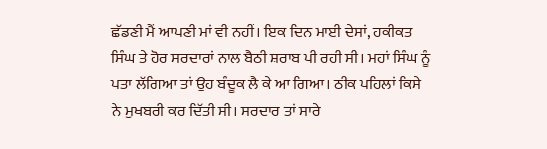ਛੱਡਣੀ ਮੈਂ ਆਪਣੀ ਮਾਂ ਵੀ ਨਹੀਂ। ਇਕ ਦਿਨ ਮਾਈ ਦੇਸਾਂ, ਹਕੀਕਤ ਸਿੰਘ ਤੇ ਹੋਰ ਸਰਦਾਰਾਂ ਨਾਲ ਬੈਠੀ ਸ਼ਰਾਬ ਪੀ ਰਹੀ ਸੀ। ਮਹਾਂ ਸਿੰਘ ਨੂੰ ਪਤਾ ਲੱਗਿਆ ਤਾਂ ਉਹ ਬੰਦੂਕ ਲੈ ਕੇ ਆ ਗਿਆ। ਠੀਕ ਪਹਿਲਾਂ ਕਿਸੇ ਨੇ ਮੁਖਬਰੀ ਕਰ ਦਿੱਤੀ ਸੀ। ਸਰਦਾਰ ਤਾਂ ਸਾਰੇ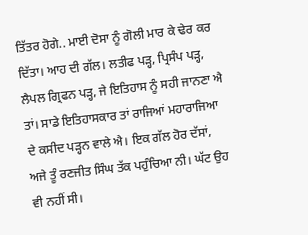ਤਿੱਤਰ ਹੋਗੇ.. ਮਾਈ ਦੋਸਾ ਨੂੰ ਗੋਲੀ ਮਾਰ ਕੇ ਢੇਰ ਕਰ ਦਿੱਤਾ। ਆਹ ਦੀ ਗੱਲ। ਲਤੀਫ ਪੜ੍ਹ, ਪ੍ਰਿਸੰਪ ਪੜ੍ਹ, ਲੈਪਲ ਗ੍ਰਿਫਨ ਪੜ੍ਹ, ਜੇ ਇਤਿਹਾਸ ਨੂੰ ਸਹੀ ਜਾਨਣਾ ਐ ਤਾਂ। ਸਾਡੇ ਇਤਿਹਾਸਕਾਰ ਤਾਂ ਰਾਜਿਆਂ ਮਹਾਰਾਜਿਆ ਦੇ ਕਸੀਦ ਪੜ੍ਹਨ ਵਾਲੇ ਐ। ਇਕ ਗੱਲ ਹੋਰ ਦੱਸਾਂ, ਅਜੇ ਤੂੰ ਰਣਜੀਤ ਸਿੰਘ ਤੱਕ ਪਹੁੰਚਿਆ ਨੀ। ਘੱਟ ਉਹ ਵੀ ਨਹੀਂ ਸੀ।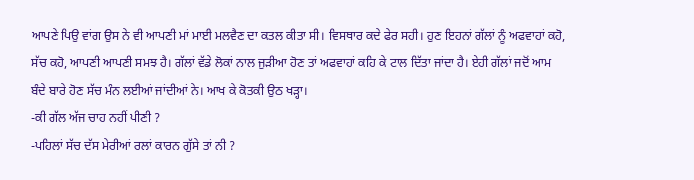ਆਪਣੇ ਪਿਉ ਵਾਂਗ ਉਸ ਨੇ ਵੀ ਆਪਣੀ ਮਾਂ ਮਾਈ ਮਲਵੈਣ ਦਾ ਕਤਲ ਕੀਤਾ ਸੀ। ਵਿਸਥਾਰ ਕਦੇ ਫੇਰ ਸਹੀ। ਹੁਣ ਇਹਨਾਂ ਗੱਲਾਂ ਨੂੰ ਅਫਵਾਹਾਂ ਕਹੋ, ਸੱਚ ਕਹੋ, ਆਪਣੀ ਆਪਣੀ ਸਮਝ ਹੈ। ਗੱਲਾਂ ਵੱਡੇ ਲੋਕਾਂ ਨਾਲ ਜੁੜੀਆ ਹੋਣ ਤਾਂ ਅਫਵਾਹਾਂ ਕਹਿ ਕੇ ਟਾਲ ਦਿੱਤਾ ਜਾਂਦਾ ਹੈ। ਏਹੀ ਗੱਲਾਂ ਜਦੋਂ ਆਮ ਬੰਦੇ ਬਾਰੇ ਹੋਣ ਸੱਚ ਮੰਨ ਲਈਆਂ ਜਾਂਦੀਆਂ ਨੇ। ਆਖ ਕੇ ਕੋਤਕੀ ਉਠ ਖੜ੍ਹਾ।
-ਕੀ ਗੱਲ ਅੱਜ ਚਾਹ ਨਹੀਂ ਪੀਣੀ ?
-ਪਹਿਲਾਂ ਸੱਚ ਦੱਸ ਮੇਰੀਆਂ ਰਲਾਂ ਕਾਰਨ ਗੁੱਸੇ ਤਾਂ ਨੀ ?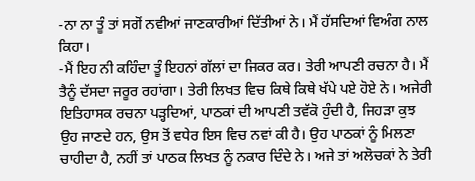-ਨਾ ਨਾ ਤੂੰ ਤਾਂ ਸਗੋਂ ਨਵੀਆਂ ਜਾਣਕਾਰੀਆਂ ਦਿੱਤੀਆਂ ਨੇ। ਮੈਂ ਹੱਸਦਿਆਂ ਵਿਅੰਗ ਨਾਲ ਕਿਹਾ।
-ਮੈਂ ਇਹ ਨੀ ਕਹਿੰਦਾ ਤੂੰ ਇਹਨਾਂ ਗੱਲਾਂ ਦਾ ਜਿਕਰ ਕਰ। ਤੇਰੀ ਆਪਣੀ ਰਚਨਾ ਹੈ। ਮੈਂ ਤੈਨੂੰ ਦੱਸਦਾ ਜਰੂਰ ਰਹਾਂਗਾ। ਤੇਰੀ ਲਿਖਤ ਵਿਚ ਕਿਥੇ ਕਿਥੇ ਖੱਪੇ ਪਏ ਹੋਏ ਨੇ। ਅਜੇਰੀ ਇਤਿਹਾਸਕ ਰਚਨਾ ਪੜ੍ਹਦਿਆਂ, ਪਾਠਕਾਂ ਦੀ ਆਪਣੀ ਤਵੱਕੋ ਹੁੰਦੀ ਹੈ, ਜਿਹੜਾ ਕੁਝ ਉਹ ਜਾਣਦੇ ਹਨ, ਉਸ ਤੋਂ ਵਧੇਰ ਇਸ ਵਿਚ ਨਵਾਂ ਕੀ ਹੈ। ਉਹ ਪਾਠਕਾਂ ਨੂੰ ਮਿਲਣਾ ਚਾਹੀਦਾ ਹੈ, ਨਹੀਂ ਤਾਂ ਪਾਠਕ ਲਿਖਤ ਨੂੰ ਨਕਾਰ ਦਿੰਦੇ ਨੇ। ਅਜੇ ਤਾਂ ਅਲੋਚਕਾਂ ਨੇ ਤੇਰੀ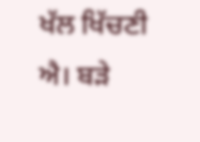ਖੱਲ ਖਿੱਚਣੀ ਐ। ਬੜੇ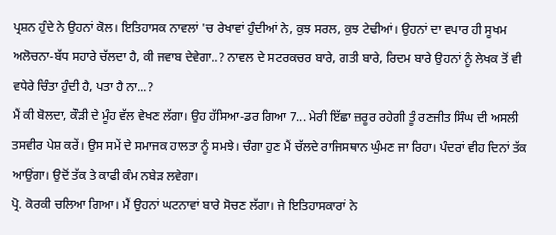ਪ੍ਰਸ਼ਨ ਹੁੰਦੇ ਨੇ ਉਹਨਾਂ ਕੋਲ। ਇਤਿਹਾਸਕ ਨਾਵਲਾਂ 'ਚ ਰੇਖਾਵਾਂ ਹੁੰਦੀਆਂ ਨੇ, ਕੁਝ ਸਰਲ, ਕੁਝ ਟੇਢੀਆਂ। ਉਹਨਾਂ ਦਾ ਵਪਾਰ ਹੀ ਸੂਖਮ ਅਲੋਚਨਾ-ਬੱਧ ਸਹਾਰੇ ਚੱਲਦਾ ਹੈ, ਕੀ ਜਵਾਬ ਦੇਵੇਗਾ..? ਨਾਵਲ ਦੇ ਸਟਰਕਚਰ ਬਾਰੇ, ਗਤੀ ਬਾਰੇ, ਰਿਦਮ ਬਾਰੇ ਉਹਨਾਂ ਨੂੰ ਲੇਖਕ ਤੋਂ ਵੀ ਵਧੇਰੇ ਚਿੰਤਾ ਹੁੰਦੀ ਹੈ, ਪਤਾ ਹੈ ਨਾ...?
ਮੈਂ ਕੀ ਬੋਲਦਾ, ਕੌੜੀ ਦੇ ਮੂੰਹ ਵੱਲ ਵੇਖਣ ਲੱਗਾ। ਉਹ ਹੱਸਿਆ-ਡਰ ਗਿਆ 7... ਮੇਰੀ ਇੱਛਾ ਜ਼ਰੂਰ ਰਹੇਗੀ ਤੂੰ ਰਣਜੀਤ ਸਿੰਘ ਦੀ ਅਸਲੀ ਤਸਵੀਰ ਪੇਸ਼ ਕਰੇਂ। ਉਸ ਸਮੇਂ ਦੇ ਸਮਾਜਕ ਹਾਲਤਾ ਨੂੰ ਸਮਝੇ। ਚੰਗਾ ਹੁਣ ਮੈਂ ਚੱਲਦੇ ਰਾਜਿਸਥਾਨ ਘੁੰਮਣ ਜਾ ਰਿਹਾ। ਪੰਦਰਾਂ ਵੀਹ ਦਿਨਾਂ ਤੱਕ ਆਉਂਗਾ। ਉਦੋਂ ਤੱਕ ਤੇ ਕਾਫੀ ਕੰਮ ਨਬੇੜ ਲਵੇਗਾ।
ਪ੍ਰੋ. ਕੋਰਕੀ ਚਲਿਆ ਗਿਆ। ਮੈਂ ਉਹਨਾਂ ਘਟਨਾਵਾਂ ਬਾਰੇ ਸੋਚਣ ਲੱਗਾ। ਜੇ ਇਤਿਹਾਸਕਾਰਾਂ ਨੇ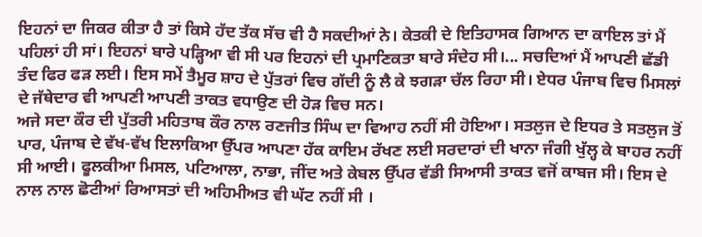ਇਹਨਾਂ ਦਾ ਜਿਕਰ ਕੀਤਾ ਹੈ ਤਾਂ ਕਿਸੇ ਹੱਦ ਤੱਕ ਸੱਚ ਵੀ ਹੈ ਸਕਦੀਆਂ ਨੇ। ਕੇਤਕੀ ਦੇ ਇਤਿਹਾਸਕ ਗਿਆਨ ਦਾ ਕਾਇਲ ਤਾਂ ਮੈਂ ਪਹਿਲਾਂ ਹੀ ਸਾਂ। ਇਹਨਾਂ ਬਾਰੇ ਪੜ੍ਹਿਆ ਵੀ ਸੀ ਪਰ ਇਹਨਾਂ ਦੀ ਪ੍ਰਮਾਣਿਕਤਾ ਬਾਰੇ ਸੰਦੇਹ ਸੀ।... ਸਚਦਿਆਂ ਮੈਂ ਆਪਣੀ ਛੱਡੀ ਤੰਦ ਫਿਰ ਫੜ ਲਈ। ਇਸ ਸਮੇਂ ਤੈਮੂਰ ਸ਼ਾਹ ਦੇ ਪੁੱਤਰਾਂ ਵਿਚ ਗੱਦੀ ਨੂੰ ਲੈ ਕੇ ਝਗੜਾ ਚੱਲ ਰਿਹਾ ਸੀ। ਏਧਰ ਪੰਜਾਬ ਵਿਚ ਮਿਸਲਾਂ ਦੇ ਜੱਥੇਦਾਰ ਵੀ ਆਪਣੀ ਆਪਣੀ ਤਾਕਤ ਵਧਾਉਣ ਦੀ ਹੋੜ ਵਿਚ ਸਨ।
ਅਜੇ ਸਦਾ ਕੌਰ ਦੀ ਪੁੱਤਰੀ ਮਹਿਤਾਬ ਕੌਰ ਨਾਲ ਰਣਜੀਤ ਸਿੰਘ ਦਾ ਵਿਆਹ ਨਹੀਂ ਸੀ ਹੋਇਆ। ਸਤਲੁਜ ਦੇ ਇਧਰ ਤੇ ਸਤਲੁਜ ਤੋਂ ਪਾਰ, ਪੰਜਾਬ ਦੇ ਵੱਖ-ਵੱਖ ਇਲਾਕਿਆ ਉੱਪਰ ਆਪਣਾ ਹੱਕ ਕਾਇਮ ਰੱਖਣ ਲਈ ਸਰਦਾਰਾਂ ਦੀ ਖਾਨਾ ਜੰਗੀ ਖੁੱਲ੍ਹ ਕੇ ਬਾਹਰ ਨਹੀਂ ਸੀ ਆਈ। ਫੂਲਕੀਆ ਮਿਸਲ, ਪਟਿਆਲਾ, ਨਾਭਾ, ਜੀਂਦ ਅਤੇ ਕੇਬਲ ਉੱਪਰ ਵੱਡੀ ਸਿਆਸੀ ਤਾਕਤ ਵਜੋਂ ਕਾਬਜ ਸੀ। ਇਸ ਦੇ ਨਾਲ ਨਾਲ ਛੋਟੀਆਂ ਰਿਆਸਤਾਂ ਦੀ ਅਹਿਮੀਅਤ ਵੀ ਘੱਟ ਨਹੀਂ ਸੀ ।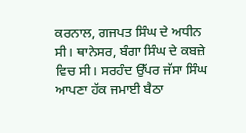ਕਰਨਾਲ, ਗਜਪਤ ਸਿੰਘ ਦੇ ਅਧੀਨ ਸੀ। ਥਾਨੇਸਰ, ਬੰਗਾ ਸਿੰਘ ਦੇ ਕਬਜ਼ੇ ਵਿਚ ਸੀ। ਸਰਹੰਦ ਉੱਪਰ ਜੱਸਾ ਸਿੰਘ ਆਪਣਾ ਹੱਕ ਜਮਾਈ ਬੈਠਾ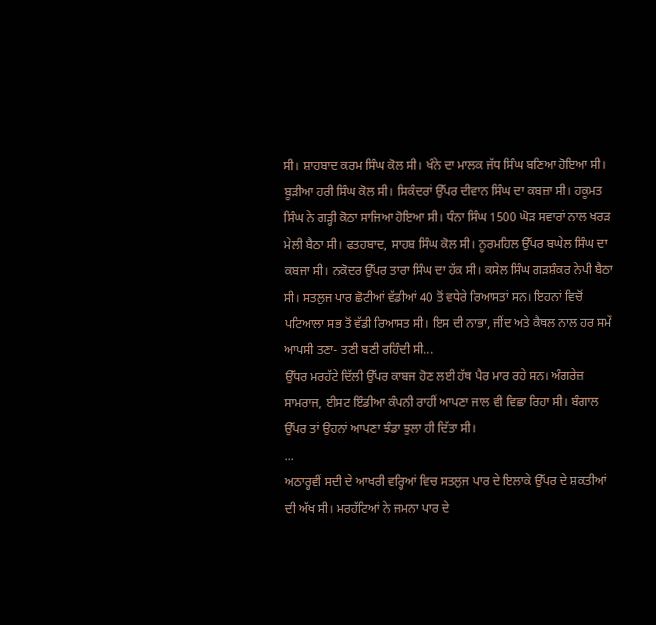ਸੀ। ਸ਼ਾਹਬਾਦ ਕਰਮ ਸਿੰਘ ਕੋਲ ਸੀ। ਖੰਨੇ ਦਾ ਮਾਲਕ ਜੱਧ ਸਿੰਘ ਬਣਿਆ ਹੋਇਆ ਸੀ। ਬੂੜੀਆ ਹਰੀ ਸਿੰਘ ਕੋਲ ਸੀ। ਸਿਕੰਦਰਾਂ ਉੱਪਰ ਦੀਵਾਨ ਸਿੰਘ ਦਾ ਕਬਜ਼ਾ ਸੀ। ਹਕੂਮਤ ਸਿੰਘ ਨੇ ਗੜ੍ਹੀ ਕੋਠਾ ਸਾਜਿਆ ਹੋਇਆ ਸੀ। ਧੰਨਾ ਸਿੰਘ 1500 ਘੋੜ ਸਵਾਰਾਂ ਨਾਲ ਖਰੜ ਮੇਲੀ ਬੈਠਾ ਸੀ। ਫਤਹਬਾਦ, ਸਾਹਬ ਸਿੰਘ ਕੋਲ ਸੀ। ਨੂਰਮਹਿਲ ਉੱਪਰ ਬਘੇਲ ਸਿੰਘ ਦਾ ਕਬਜਾ ਸੀ। ਨਕੋਦਰ ਉੱਪਰ ਤਾਰਾ ਸਿੰਘ ਦਾ ਹੱਕ ਸੀ। ਕਸੇਲ ਸਿੰਘ ਗੜਸ਼ੰਕਰ ਨੇਪੀ ਬੈਠਾ ਸੀ। ਸਤਲੁਜ ਪਾਰ ਛੋਟੀਆਂ ਵੱਡੀਆਂ 40 ਤੋਂ ਵਧੇਰੇ ਰਿਆਸਤਾਂ ਸਨ। ਇਹਨਾਂ ਵਿਚੋਂ ਪਟਿਆਲਾ ਸਭ ਤੋਂ ਵੱਡੀ ਰਿਆਸਤ ਸੀ। ਇਸ ਦੀ ਨਾਭਾ, ਜੀਂਦ ਅਤੇ ਕੈਥਲ ਨਾਲ ਹਰ ਸਮੇਂ ਆਪਸੀ ਤਣਾ- ਤਣੀ ਬਣੀ ਰਹਿੰਦੀ ਸੀ...
ਉੱਧਰ ਮਰਹੱਟੇ ਦਿੱਲੀ ਉੱਪਰ ਕਾਬਜ ਹੋਣ ਲਈ ਹੱਥ ਪੈਰ ਮਾਰ ਰਹੇ ਸਨ। ਅੰਗਰੇਜ਼ ਸਾਮਰਾਜ, ਈਸਟ ਇੰਡੀਆ ਕੰਪਨੀ ਰਾਹੀਂ ਆਪਣਾ ਜਾਲ ਵੀ ਵਿਛਾ ਰਿਹਾ ਸੀ। ਬੰਗਾਲ ਉੱਪਰ ਤਾਂ ਉਹਨਾਂ ਆਪਣਾ ਝੰਡਾ ਝੁਲਾ ਹੀ ਦਿੱਤਾ ਸੀ।
...
ਅਠਾਰ੍ਹਵੀਂ ਸਦੀ ਦੇ ਆਖਰੀ ਵਰ੍ਹਿਆਂ ਵਿਚ ਸਤਲੁਜ ਪਾਰ ਦੇ ਇਲਾਕੇ ਉੱਪਰ ਦੇ ਸ਼ਕਤੀਆਂ ਦੀ ਅੱਖ ਸੀ। ਮਰਹੱਟਿਆਂ ਨੇ ਜਮਨਾ ਪਾਰ ਦੇ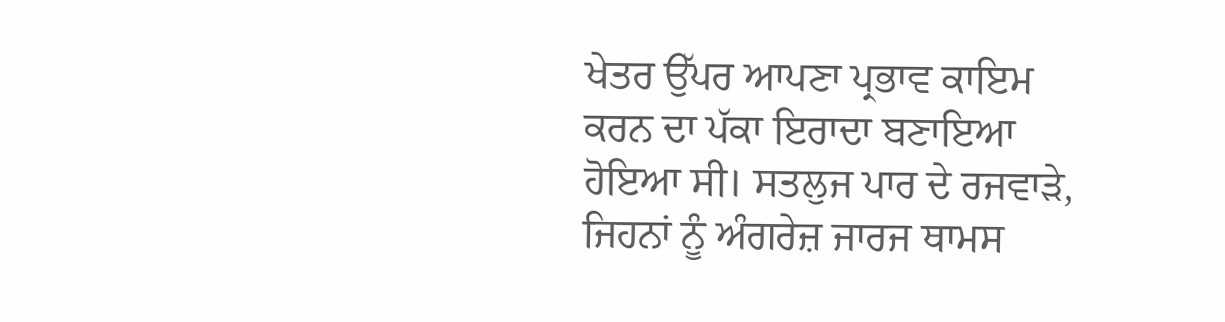ਖੇਤਰ ਉੱਪਰ ਆਪਣਾ ਪ੍ਰਭਾਵ ਕਾਇਮ ਕਰਨ ਦਾ ਪੱਕਾ ਇਰਾਦਾ ਬਣਾਇਆ ਹੋਇਆ ਸੀ। ਸਤਲੁਜ ਪਾਰ ਦੇ ਰਜਵਾੜੇ, ਜਿਹਨਾਂ ਨੂੰ ਅੰਗਰੇਜ਼ ਜਾਰਜ ਥਾਮਸ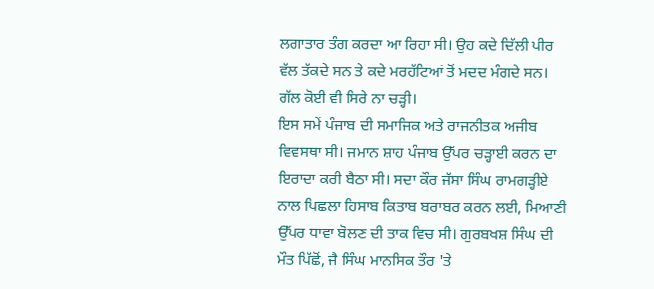ਲਗਾਤਾਰ ਤੰਗ ਕਰਦਾ ਆ ਰਿਹਾ ਸੀ। ਉਹ ਕਦੇ ਦਿੱਲੀ ਪੀਰ ਵੱਲ ਤੱਕਦੇ ਸਨ ਤੇ ਕਦੇ ਮਰਹੱਟਿਆਂ ਤੋਂ ਮਦਦ ਮੰਗਦੇ ਸਨ। ਗੱਲ ਕੋਈ ਵੀ ਸਿਰੇ ਨਾ ਚੜ੍ਹੀ।
ਇਸ ਸਮੇਂ ਪੰਜਾਬ ਦੀ ਸਮਾਜਿਕ ਅਤੇ ਰਾਜਨੀਤਕ ਅਜੀਬ ਵਿਵਸਥਾ ਸੀ। ਜਮਾਨ ਸ਼ਾਹ ਪੰਜਾਬ ਉੱਪਰ ਚੜ੍ਹਾਈ ਕਰਨ ਦਾ ਇਰਾਦਾ ਕਰੀ ਬੈਠਾ ਸੀ। ਸਦਾ ਕੌਰ ਜੱਸਾ ਸਿੰਘ ਰਾਮਗੜ੍ਹੀਏ ਨਾਲ ਪਿਛਲਾ ਹਿਸਾਬ ਕਿਤਾਬ ਬਰਾਬਰ ਕਰਨ ਲਈ, ਮਿਆਣੀ ਉੱਪਰ ਧਾਵਾ ਬੋਲਣ ਦੀ ਤਾਕ ਵਿਚ ਸੀ। ਗੁਰਬਖਸ਼ ਸਿੰਘ ਦੀ ਮੌਤ ਪਿੱਛੋਂ, ਜੈ ਸਿੰਘ ਮਾਨਸਿਕ ਤੌਰ 'ਤੇ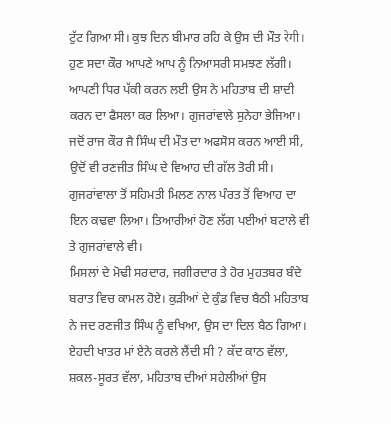ਟੁੱਟ ਗਿਆ ਸੀ। ਕੁਝ ਦਿਨ ਬੀਮਾਰ ਰਹਿ ਕੇ ਉਸ ਦੀ ਮੌਤ रेगी।
ਹੁਣ ਸਦਾ ਕੌਰ ਆਪਣੇ ਆਪ ਨੂੰ ਨਿਆਸਰੀ ਸਮਝਣ ਲੱਗੀ। ਆਪਣੀ ਧਿਰ ਪੱਕੀ ਕਰਨ ਲਈ ਉਸ ਨੇ ਮਹਿਤਾਬ ਦੀ ਸ਼ਾਦੀ ਕਰਨ ਦਾ ਫੈਸਲਾ ਕਰ ਲਿਆ। ਗੁਜਰਾਂਵਾਲੇ ਸੁਨੇਹਾ ਭੇਜਿਆ। ਜਦੋਂ ਰਾਜ ਕੌਰ ਜੈ ਸਿੰਘ ਦੀ ਮੌਤ ਦਾ ਅਫਸੋਸ ਕਰਨ ਆਈ ਸੀ, ਉਦੋਂ ਵੀ ਰਣਜੀਤ ਸਿੰਘ ਦੇ ਵਿਆਹ ਦੀ ਗੱਲ ਤੋਰੀ ਸੀ। ਗੁਜਰਾਂਵਾਲਾ ਤੋਂ ਸਹਿਮਤੀ ਮਿਲਣ ਨਾਲ ਪੰਰਤ ਤੋਂ ਵਿਆਹ ਦਾ ਇਨ ਕਢਵਾ ਲਿਆ। ਤਿਆਰੀਆਂ ਹੋਣ ਲੱਗ ਪਈਆਂ ਬਟਾਲੇ ਵੀ ਤੇ ਗੁਜਰਾਂਵਾਲੇ ਵੀ।
ਮਿਸਲਾਂ ਦੇ ਮੋਢੀ ਸਰਦਾਰ, ਜਗੀਰਦਾਰ ਤੇ ਹੋਰ ਮੁਹਤਬਰ ਬੰਦੇ ਬਰਾਤ ਵਿਚ ਕਾਮਲ ਹੋਏ। ਕੁੜੀਆਂ ਦੇ ਕੁੰਡ ਵਿਚ ਬੈਠੀ ਮਹਿਤਾਬ ਨੇ ਜਦ ਰਣਜੀਤ ਸਿੰਘ ਨੂੰ ਵਖਿਆ, ਉਸ ਦਾ ਦਿਲ ਬੈਠ ਗਿਆ। ਏਹਦੀ ਖਾਤਰ ਮਾਂ ਏਨੇ ਕਰਲੇ ਲੈਂਦੀ ਸੀ ? ਕੱਦ ਕਾਠ ਵੱਲਾ, ਸ਼ਕਲ-ਸੂਰਤ ਵੱਲਾ, ਮਹਿਤਾਬ ਦੀਆਂ ਸਹੇਲੀਆਂ ਉਸ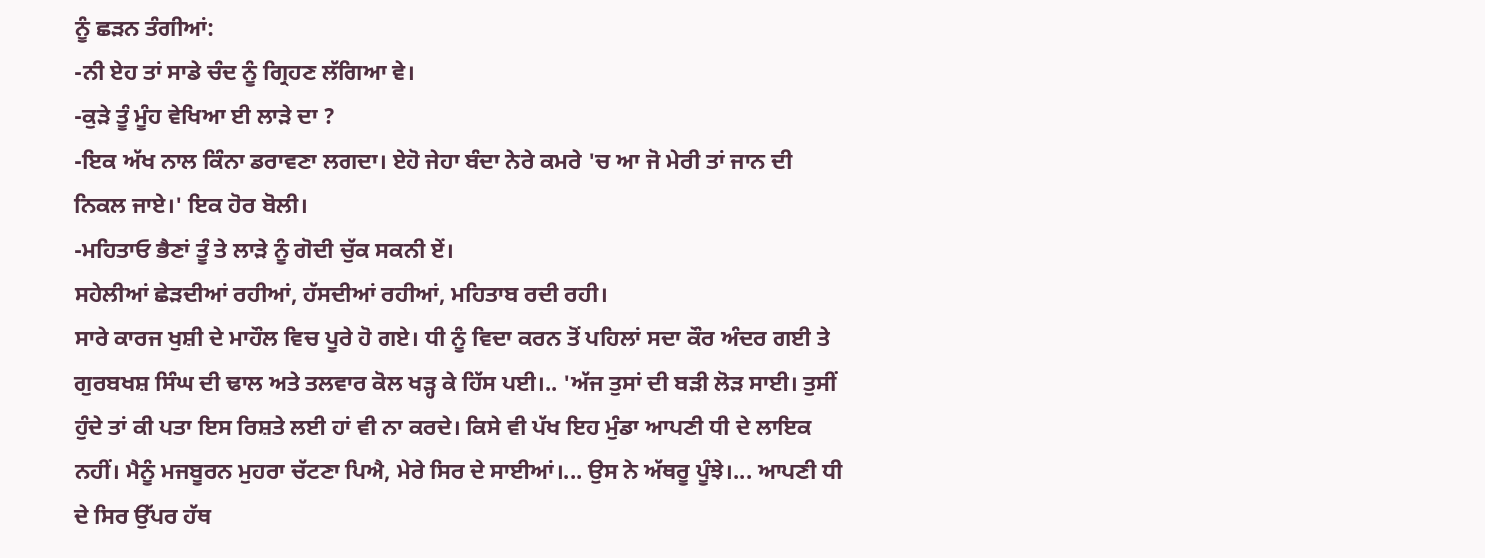ਨੂੰ ਛੜਨ ਤੰਗੀਆਂ:
-ਨੀ ਏਹ ਤਾਂ ਸਾਡੇ ਚੰਦ ਨੂੰ ਗ੍ਰਿਹਣ ਲੱਗਿਆ ਵੇ।
-ਕੁੜੇ ਤੂੰ ਮੂੰਹ ਵੇਖਿਆ ਈ ਲਾੜੇ ਦਾ ?
-ਇਕ ਅੱਖ ਨਾਲ ਕਿੰਨਾ ਡਰਾਵਣਾ ਲਗਦਾ। ਏਹੋ ਜੇਹਾ ਬੰਦਾ ਨੇਰੇ ਕਮਰੇ 'ਚ ਆ ਜੋ ਮੇਰੀ ਤਾਂ ਜਾਨ ਦੀ ਨਿਕਲ ਜਾਏ।' ਇਕ ਹੋਰ ਬੋਲੀ।
-ਮਹਿਤਾਓ ਭੈਣਾਂ ਤੂੰ ਤੇ ਲਾੜੇ ਨੂੰ ਗੋਦੀ ਚੁੱਕ ਸਕਨੀ ਏਂ।
ਸਹੇਲੀਆਂ ਛੇੜਦੀਆਂ ਰਹੀਆਂ, ਹੱਸਦੀਆਂ ਰਹੀਆਂ, ਮਹਿਤਾਬ ਰਦੀ ਰਹੀ।
ਸਾਰੇ ਕਾਰਜ ਖੁਸ਼ੀ ਦੇ ਮਾਹੌਲ ਵਿਚ ਪੂਰੇ ਹੋ ਗਏ। ਧੀ ਨੂੰ ਵਿਦਾ ਕਰਨ ਤੋਂ ਪਹਿਲਾਂ ਸਦਾ ਕੌਰ ਅੰਦਰ ਗਈ ਤੇ ਗੁਰਬਖਸ਼ ਸਿੰਘ ਦੀ ਢਾਲ ਅਤੇ ਤਲਵਾਰ ਕੋਲ ਖੜ੍ਹ ਕੇ ਹਿੱਸ ਪਈ।.. 'ਅੱਜ ਤੁਸਾਂ ਦੀ ਬੜੀ ਲੋੜ ਸਾਈ। ਤੁਸੀਂ ਹੁੰਦੇ ਤਾਂ ਕੀ ਪਤਾ ਇਸ ਰਿਸ਼ਤੇ ਲਈ ਹਾਂ ਵੀ ਨਾ ਕਰਦੇ। ਕਿਸੇ ਵੀ ਪੱਖ ਇਹ ਮੁੰਡਾ ਆਪਣੀ ਧੀ ਦੇ ਲਾਇਕ ਨਹੀਂ। ਮੈਨੂੰ ਮਜਬੂਰਨ ਮੁਹਰਾ ਚੱਟਣਾ ਪਿਐ, ਮੇਰੇ ਸਿਰ ਦੇ ਸਾਈਆਂ।... ਉਸ ਨੇ ਅੱਥਰੂ ਪੂੰਝੇ।... ਆਪਣੀ ਧੀ ਦੇ ਸਿਰ ਉੱਪਰ ਹੱਥ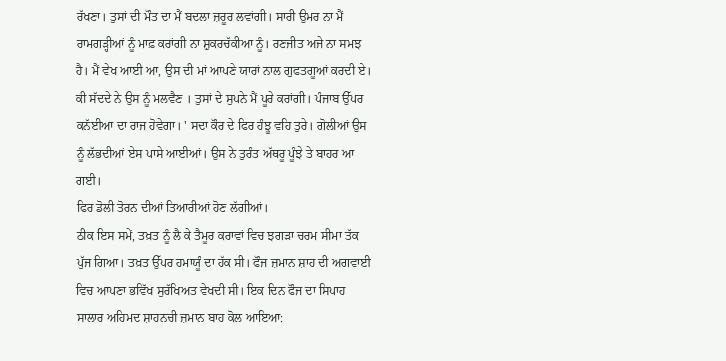ਰੱਖਣਾ। ਤੁਸਾਂ ਦੀ ਮੌਤ ਦਾ ਮੈਂ ਬਦਲਾ ਜ਼ਰੂਰ ਲਵਾਂਗੀ। ਸਾਰੀ ਉਮਰ ਨਾ ਮੈਂ ਰਾਮਗੜ੍ਹੀਆਂ ਨੂੰ ਮਾਫ਼ ਕਰਾਂਗੀ ਨਾ ਸ਼ੁਕਰਚੱਕੀਆ ਨੂੰ। ਰਣਜੀਤ ਅਜੇ ਨਾ ਸਮਝ ਹੈ। ਮੈਂ ਵੇਖ ਆਈ ਆ, ਉਸ ਦੀ ਮਾਂ ਆਪਣੇ ਯਾਰਾਂ ਨਾਲ ਗੁਫਤਗੂਆਂ ਕਰਦੀ ਏ। ਕੀ ਸੱਦਦੇ ਨੇ ਉਸ ਨੂੰ ਮਲਵੈਣ । ਤੁਸਾਂ ਦੇ ਸੁਪਨੇ ਮੈਂ ਪੂਰੇ ਕਰਾਂਗੀ। ਪੰਜਾਬ ਉੱਪਰ ਕਨੱਈਆ ਦਾ ਰਾਜ ਹੋਵੇਗਾ। ' ਸਦਾ ਕੌਰ ਦੇ ਫਿਰ ਹੰਝੂ ਵਹਿ ਤੁਰੇ। ਗੋਲੀਆਂ ਉਸ ਨੂੰ ਲੱਭਦੀਆਂ ਏਸ ਪਾਸੇ ਆਈਆਂ। ਉਸ ਨੇ ਤੁਰੰਤ ਅੱਥਰੂ ਪੂੰਝੇ ਤੇ ਬਾਹਰ ਆ ਗਈ।
ਫਿਰ ਡੋਲੀ ਤੋਰਨ ਦੀਆਂ ਤਿਆਰੀਆਂ ਹੋਣ ਲੱਗੀਆਂ।
ਠੀਕ ਇਸ ਸਮੇਂ, ਤਖ਼ਤ ਨੂੰ ਲੈ ਕੇ ਤੈਮੂਰ ਕਰਾਵਾਂ ਵਿਚ ਝਗੜਾ ਚਰਮ ਸੀਮਾ ਤੱਕ ਪੁੱਜ ਗਿਆ। ਤਖ਼ਤ ਉੱਪਰ ਹਮਾਯੂੰ ਦਾ ਹੱਕ ਸੀ। ਫੌਜ ਜ਼ਮਾਨ ਸ਼ਾਹ ਦੀ ਅਗਵਾਈ ਵਿਚ ਆਪਣਾ ਭਵਿੱਖ ਸੁਰੱਖਿਅਤ ਵੇਖਦੀ ਸੀ। ਇਕ ਦਿਨ ਫੌਜ ਦਾ ਸਿਪਾਹ ਸਾਲਾਰ ਅਹਿਮਦ ਸ਼ਾਹਨਚੀ ਜ਼ਮਾਨ ਬਾਹ ਕੋਲ ਆਇਆ: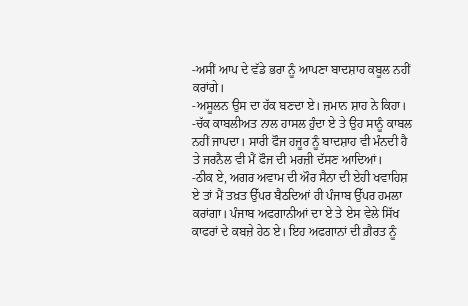-ਅਸੀਂ ਆਪ ਦੇ ਵੱਡੇ ਭਰਾ ਨੂੰ ਆਪਣਾ ਬਾਦਸ਼ਾਹ ਕਬੂਲ ਨਹੀਂ ਕਰਾਂਗੇ।
-ਅਸੂਲਨ ਉਸ ਦਾ ਹੱਕ ਬਣਦਾ ਏ। ਜ਼ਮਾਨ ਸ਼ਾਹ ਨੇ ਕਿਹਾ।
-ਚੱਕ ਕਾਬਲੀਅਤ ਨਾਲ ਹਾਸਲ ਹੁੰਦਾ ਏ ਤੇ ਉਹ ਸਾਨੂੰ ਕਾਬਲ ਨਹੀਂ ਜਾਪਦਾ। ਸਾਰੀ ਫੌਜ ਹਜੂਰ ਨੂੰ ਬਾਦਸ਼ਾਹ ਵੀ ਮੰਨਦੀ ਹੈ ਤੇ ਜਰਨੈਲ ਵੀ ਮੈਂ ਫੌਜ ਦੀ ਮਰਜ਼ੀ ਦੱਸਣ ਆਦਿਆਂ।
-ਠੀਕ ਏ, ਅਗਰ ਅਵਾਮ ਦੀ ਔਰ ਸੈਨਾ ਦੀ ਏਹੀ ਖਵਾਹਿਸ਼ ਏ ਤਾਂ ਮੈਂ ਤਖ਼ਤ ਉੱਪਰ ਬੈਠਦਿਆਂ ਹੀ ਪੰਜਾਬ ਉੱਪਰ ਹਮਲਾ ਕਰਾਂਗਾ। ਪੰਜਾਬ ਅਫਗਾਨੀਆਂ ਦਾ ਏ ਤੇ ਏਸ ਵੇਲੇ ਸਿੱਖ ਕਾਫਰਾਂ ਦੇ ਕਬਜ਼ੇ ਹੇਠ ਏ। ਇਹ ਅਫਗਾਨਾਂ ਦੀ ਗ਼ੈਰਤ ਨੂੰ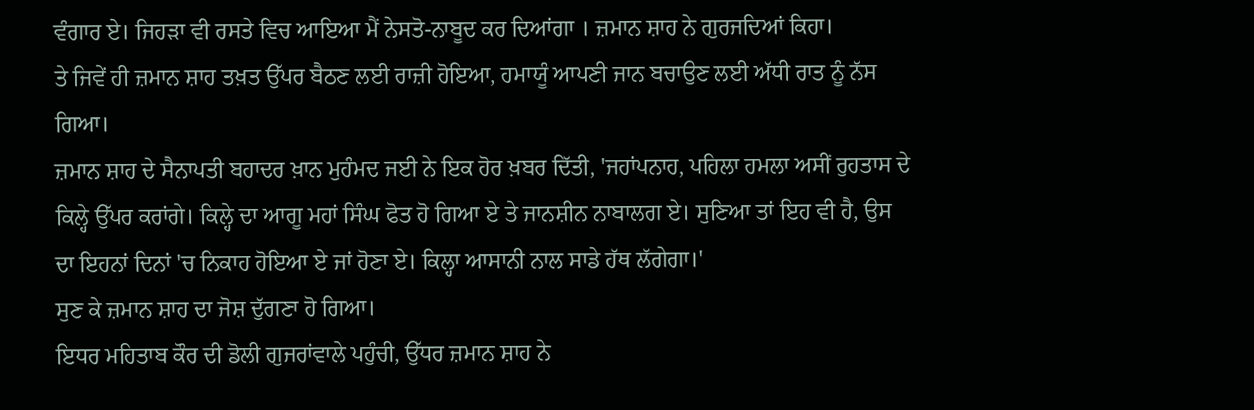ਵੰਗਾਰ ਏ। ਜਿਹੜਾ ਵੀ ਰਸਤੇ ਵਿਚ ਆਇਆ ਮੈਂ ਨੇਸਤੋ-ਨਾਬੂਦ ਕਰ ਦਿਆਂਗਾ । ਜ਼ਮਾਨ ਸ਼ਾਹ ਨੇ ਗੁਰਜਦਿਆਂ ਕਿਹਾ।
ਤੇ ਜਿਵੇਂ ਹੀ ਜ਼ਮਾਨ ਸ਼ਾਹ ਤਖ਼ਤ ਉੱਪਰ ਬੈਠਣ ਲਈ ਰਾਜ਼ੀ ਹੋਇਆ, ਹਮਾਯੂੰ ਆਪਣੀ ਜਾਨ ਬਚਾਉਣ ਲਈ ਅੱਧੀ ਰਾਤ ਨੂੰ ਨੱਸ ਗਿਆ।
ਜ਼ਮਾਨ ਸ਼ਾਹ ਦੇ ਸੈਨਾਪਤੀ ਬਹਾਦਰ ਖ਼ਾਨ ਮੁਹੰਮਦ ਜਈ ਨੇ ਇਕ ਹੋਰ ਖ਼ਬਰ ਦਿੱਤੀ, 'ਜਹਾਂਪਨਾਹ, ਪਹਿਲਾ ਹਮਲਾ ਅਸੀਂ ਰੁਹਤਾਸ ਦੇ ਕਿਲ੍ਹੇ ਉੱਪਰ ਕਰਾਂਗੇ। ਕਿਲ੍ਹੇ ਦਾ ਆਗੂ ਮਹਾਂ ਸਿੰਘ ਫੋਤ ਹੋ ਗਿਆ ਏ ਤੇ ਜਾਨਸ਼ੀਨ ਨਾਬਾਲਗ ਏ। ਸੁਣਿਆ ਤਾਂ ਇਹ ਵੀ ਹੈ, ਉਸ ਦਾ ਇਹਨਾਂ ਦਿਨਾਂ 'ਚ ਨਿਕਾਹ ਹੋਇਆ ਏ ਜਾਂ ਹੋਣਾ ਏ। ਕਿਲ੍ਹਾ ਆਸਾਨੀ ਨਾਲ ਸਾਡੇ ਹੱਥ ਲੱਗੇਗਾ।'
ਸੁਣ ਕੇ ਜ਼ਮਾਨ ਸ਼ਾਹ ਦਾ ਜੋਸ਼ ਦੁੱਗਣਾ ਹੋ ਗਿਆ।
ਇਧਰ ਮਹਿਤਾਬ ਕੌਰ ਦੀ ਡੋਲੀ ਗੁਜਰਾਂਵਾਲੇ ਪਹੁੰਚੀ, ਉੱਧਰ ਜ਼ਮਾਨ ਸ਼ਾਹ ਨੇ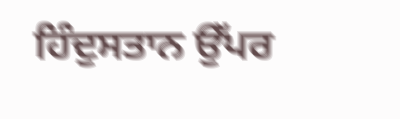ਹਿੰਦੁਸਤਾਨ ਉੱਪਰ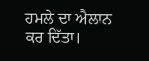ਹਮਲੇ ਦਾ ਐਲਾਨ ਕਰ ਦਿੱਤਾ।